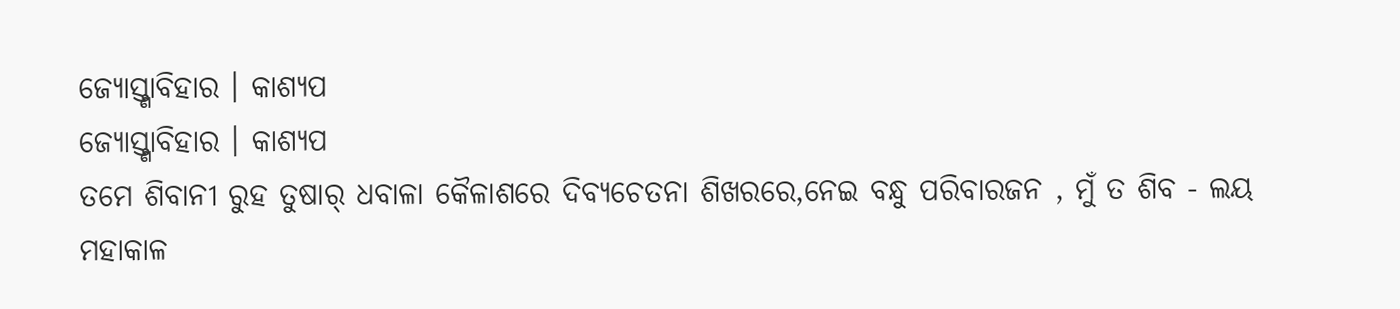ଜ୍ୟୋସ୍ତ୍ଣାବିହାର । କାଶ୍ୟପ
ଜ୍ୟୋସ୍ତ୍ଣାବିହାର । କାଶ୍ୟପ
ତମେ ଶିବାନୀ ରୁହ ତୁଷାର୍ ଧବାଳା କୈଳାଶରେ ଦିବ୍ୟଚେତନା ଶିଖରରେ,ନେଇ ବନ୍ଧୁ ପରିବାରଜନ , ମୁଁ ତ ଶିବ - ଲୟ ମହାକାଳ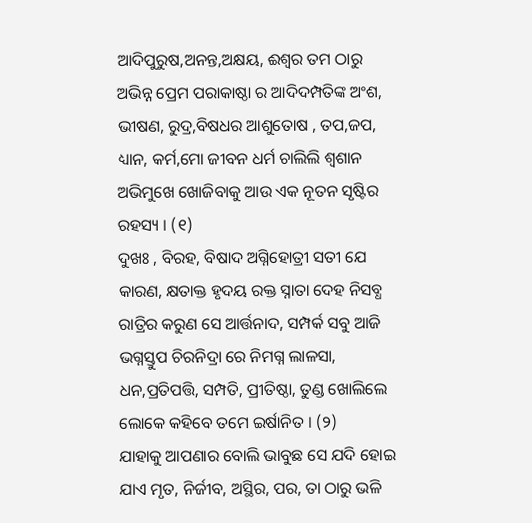ଆଦିପୁରୁଷ,ଅନନ୍ତ,ଅକ୍ଷୟ, ଈଶ୍ୱର ତମ ଠାରୁ ଅଭିନ୍ନ ପ୍ରେମ ପରାକାଷ୍ଠା ର ଆଦିଦମ୍ପତିଙ୍କ ଅଂଶ, ଭୀଷଣ, ରୁଦ୍ର,ବିଷଧର ଆଶୁତୋଷ , ତପ,ଜପ, ଧ୍ୟାନ, କର୍ମ,ମୋ ଜୀବନ ଧର୍ମ ଚାଲିଲି ଶ୍ଵଶାନ ଅଭିମୁଖେ ଖୋଜିବାକୁ ଆଉ ଏକ ନୂତନ ସୃଷ୍ଟିର ରହସ୍ୟ । (୧)
ଦୁଖଃ , ବିରହ, ବିଷାଦ ଅଗ୍ନିହୋତ୍ରୀ ସତୀ ଯେ କାରଣ, କ୍ଷତାକ୍ତ ହୃଦୟ ରକ୍ତ ସ୍ନାତା ଦେହ ନିସବ୍ଧ ରାତ୍ରିର କରୁଣ ସେ ଆର୍ତ୍ତନାଦ, ସମ୍ପର୍କ ସବୁ ଆଜି ଭଗ୍ନସ୍ତୁପ ଚିରନିଦ୍ରା ରେ ନିମଗ୍ନ ଲାଳସା, ଧନ,ପ୍ରତିପତ୍ତି, ସମ୍ପତି, ପ୍ରୀତିଷ୍ଠା, ତୁଣ୍ଡ ଖୋଲିଲେ ଲୋକେ କହିବେ ତମେ ଇର୍ଷାନିତ । (୨)
ଯାହାକୁ ଆପଣାର ବୋଲି ଭାବୁଛ ସେ ଯଦି ହୋଇ ଯାଏ ମୃତ, ନିର୍ଜୀବ, ଅସ୍ଥିର, ପର, ତା ଠାରୁ ଭଳି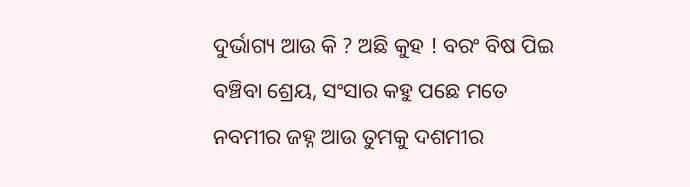ଦୁର୍ଭାଗ୍ୟ ଆଉ କି ? ଅଛି କୁହ ! ବରଂ ବିଷ ପିଇ ବଞ୍ଚିବା ଶ୍ରେୟ, ସଂସାର କହୁ ପଛେ ମତେ ନବମୀର ଜହ୍ନ ଆଉ ତୁମକୁ ଦଶମୀର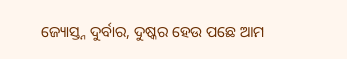ଜ୍ୟୋସ୍ତ୍ନ ଦୁର୍ବାର, ଦୁଷ୍କର ହେଉ ପଛେ ଆମ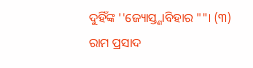ଦୁହିଁଙ୍କ ''ଜ୍ୟୋସ୍ତ୍ଣାବିହାର ""। (୩)
ରାମ ପ୍ରସାଦ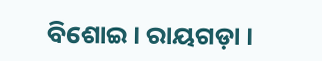ବିଶୋଇ । ରାୟଗଡ଼ା ।